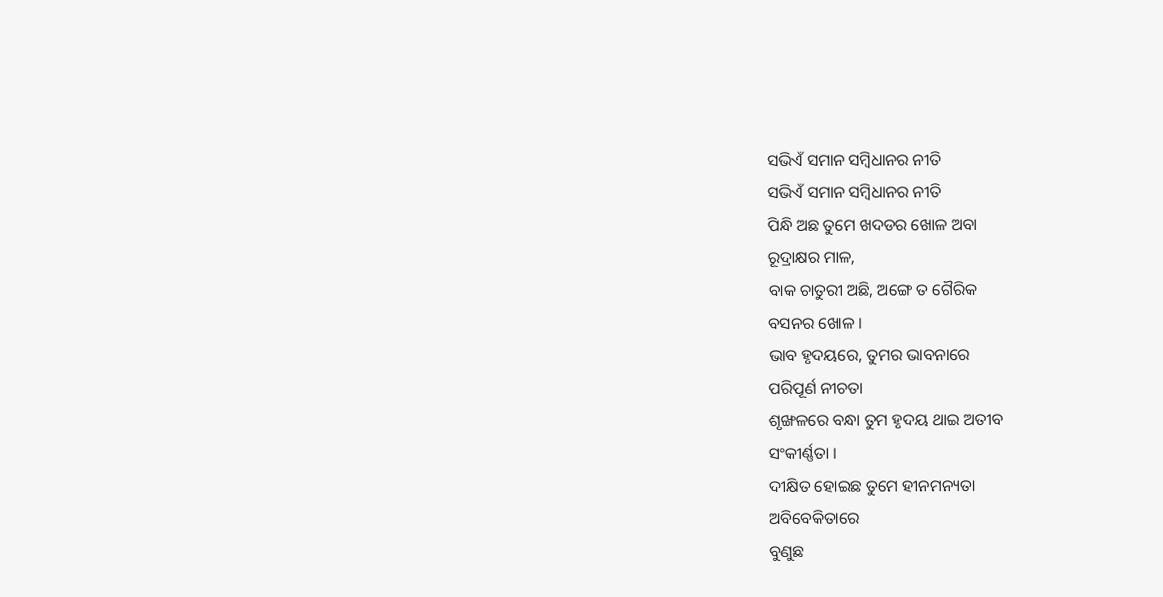ସଭିଏଁ ସମାନ ସମ୍ବିଧାନର ନୀତି
ସଭିଏଁ ସମାନ ସମ୍ବିଧାନର ନୀତି
ପିନ୍ଧି ଅଛ ତୁମେ ଖଦଡର ଖୋଳ ଅବା
ରୂଦ୍ରାକ୍ଷର ମାଳ,
ବାକ ଚାତୁରୀ ଅଛି, ଅଙ୍ଗେ ତ ଗୈରିକ
ବସନର ଖୋଳ ।
ଭାବ ହୃଦୟରେ, ତୁମର ଭାବନାରେ
ପରିପୂର୍ଣ ନୀଚତା
ଶୃଙ୍ଖଳରେ ବନ୍ଧା ତୁମ ହୃଦୟ ଥାଇ ଅତୀବ
ସଂକୀର୍ଣ୍ଣତା ।
ଦୀକ୍ଷିତ ହୋଇଛ ତୁମେ ହୀନମନ୍ୟତା
ଅବିବେକିତାରେ
ବୁଣୁଛ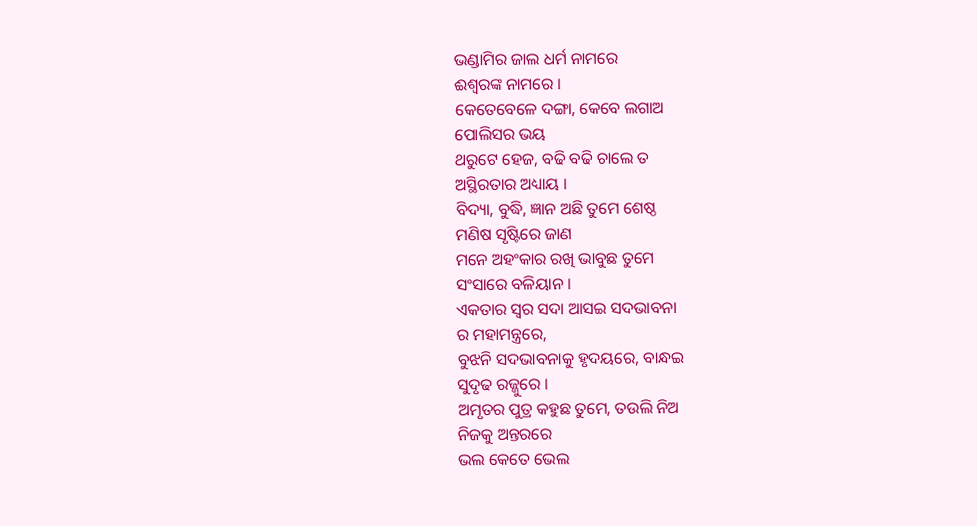ଭଣ୍ଡାମିର ଜାଲ ଧର୍ମ ନାମରେ
ଈଶ୍ବରଙ୍କ ନାମରେ ।
କେତେବେଳେ ଦଙ୍ଗା, କେବେ ଲଗାଅ
ପୋଲିସର ଭୟ
ଥରୁଟେ ହେଜ, ବଢି ବଢି ଚାଲେ ତ
ଅସ୍ଥିରତାର ଅଧ୍ୟାୟ ।
ବିଦ୍ୟା, ବୁଦ୍ଧି, ଜ୍ଞାନ ଅଛି ତୁମେ ଶେଷ୍ଠ
ମଣିଷ ସୃଷ୍ଟିରେ ଜାଣ
ମନେ ଅହଂକାର ରଖି ଭାବୁଛ ତୁମେ
ସଂସାରେ ବଳିୟାନ ।
ଏକତାର ସ୍ବର ସଦା ଆସଇ ସଦଭାବନା
ର ମହାମନ୍ତ୍ରରେ,
ବୁଝନି ସଦଭାବନାକୁ ହୃଦୟରେ, ବାନ୍ଧଇ
ସୁଦୃଢ ରଜ୍ଜୁରେ ।
ଅମୃତର ପୁତ୍ର କହୁଛ ତୁମେ, ତଉଲି ନିଅ
ନିଜକୁ ଅନ୍ତରରେ
ଭଲ କେତେ ଭେଲ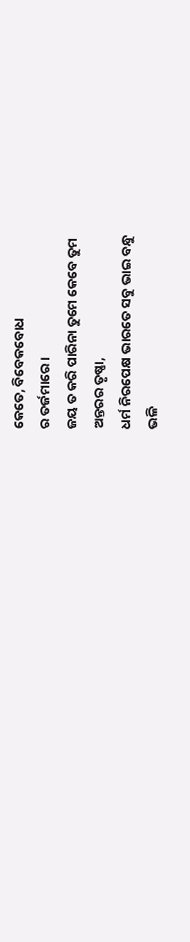କେତେ, ବିବେକବୋଧ
ର ତର୍ଜମାରେ ।
ଜୟ ତ କରି ପାରିନା ତୁମେ କେବେ ତୁମ
ଅନ୍ତରର ତୃଷ୍ଣା,
ଧର୍ମ ନିରପେକ୍ଷ ଭାରତେ ସବୁ ଭାଇ ବନ୍ଧୁ
ଭଳି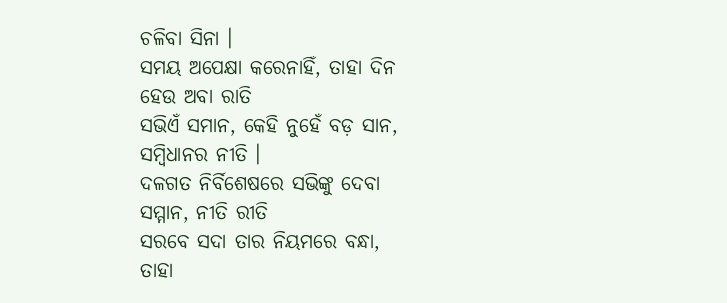ଚଳିବା ସିନା ।
ସମୟ ଅପେକ୍ଷା କରେନାହିଁ, ତାହା ଦିନ
ହେଉ ଅବା ରାତି
ସଭିଏଁ ସମାନ, କେହି ନୁହେଁ ବଡ଼ ସାନ,
ସମ୍ବିଧାନର ନୀତି ।
ଦଳଗତ ନିର୍ବିଶେଷରେ ସଭିଙ୍କୁ ଦେବା
ସମ୍ମାନ, ନୀତି ରୀତି
ସରବେ ସଦା ତାର ନିୟମରେ ବନ୍ଧା,
ତାହା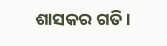ଶାସକର ଗତି ।